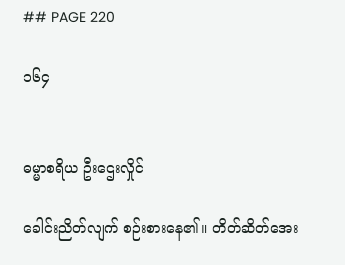## PAGE 220

၁၆၄


ဓမ္မာစရိယ ဦးဌေးလှိုင်

ခေါင်းညိတ်လျက် စဉ်းစားနေ၏။ တိတ်ဆိတ်အေး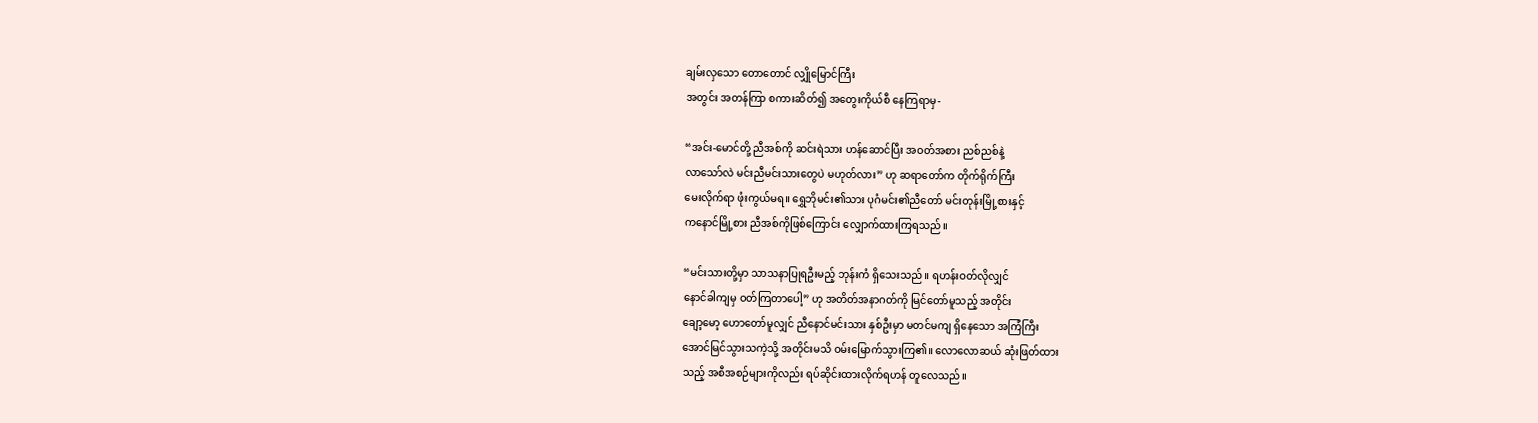ချမ်းလှသော တောတောင် လျှိုမြောင်ကြီး
အတွင်း အတန်ကြာ စကားဆိတ်၍ အတွေးကိုယ်စီ နေကြရာမှ-

“အင်း-မောင်တို့ ညီအစ်ကို ဆင်းရဲသား ဟန်ဆောင်ပြီး အဝတ်အစား ညစ်ညစ်နဲ့
လာသော်လဲ မင်းညီမင်းသားတွေပဲ မဟုတ်လား” ဟု ဆရာတော်က တိုက်ရိုက်ကြီး
မေးလိုက်ရာ ဖုံးကွယ်မရ။ ရွှေဘိုမင်း၏သား ပုဂံမင်း၏ညီတော် မင်းတုန်းမြို့စားနှင့်
ကနောင်မြို့စား ညီအစ်ကိုဖြစ်ကြောင်း လျှောက်ထားကြရသည်။

“မင်းသားတို့မှာ သာသနာပြုရဦးမည့် ဘုန်းကံ ရှိသေးသည်။ ရဟန်းဝတ်လိုလျှင်
နောင်ခါကျမှ ဝတ်ကြတာပေါ့” ဟု အတိတ်အနာဂတ်ကို မြင်တော်မူသည့် အတိုင်း
ချော့မော့ ဟောတော်မူလျှင် ညီနောင်မင်းသား နှစ်ဦးမှာ မတင်မကျ ရှိနေသော အကြံကြီး
အောင်မြင်သွားသကဲ့သို့ အတိုင်းမသိ ဝမ်းမြောက်သွားကြ၏။ လောလောဆယ် ဆုံးဖြတ်ထား
သည့် အစီအစဉ်များကိုလည်း ရပ်ဆိုင်းထားလိုက်ရဟန် တူလေသည်။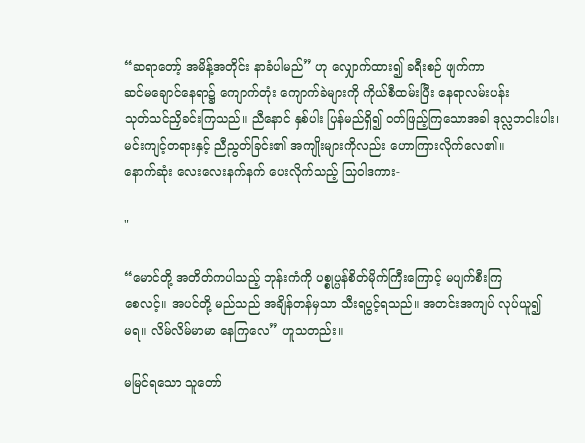“ဆရာတော့် အမိန့်အတိုင်း နာခံပါမည်” ဟု လျှောက်ထား၍ ခရီးစဉ် ဖျက်ကာ
ဆင်မချောင်နေရာ၌ ကျောက်တုံး ကျောက်ခဲများကို ကိုယ်စီထမ်းပြီး နေရာလမ်းပန်း
သုတ်သင်ညှိခင်းကြသည်။ ညီနောင် နှစ်ပါး ပြန်မည်ရှိ၍ ဝတ်ဖြည့်ကြသောအခါ ဒုလ္လဘငါးပါး၊
မင်းကျင့်တရားနှင့် ညီညွတ်ခြင်း၏ အကျိုးများကိုလည်း ဟောကြားလိုက်လေ၏။
နောက်ဆုံး လေးလေးနက်နက် ပေးလိုက်သည့် သြဝါဒကား-

"

“မောင်တို့ အတိတ်ကပါသည့် ဘုန်းကံကို ပစ္စုပ္ပန်စိတ်မိုက်ကြီးကြောင့် မပျက်စီးကြ
စေလင့်။ အပင်တို့ မည်သည် အချိန်တန်မှသာ သီးရပွင့်ရသည်။ အတင်းအကျပ် လုပ်ယူ၍
မရ။ လိမ်လိမ်မာမာ နေကြလေ” ဟူသတည်း။

မမြင်ရသော သူတော်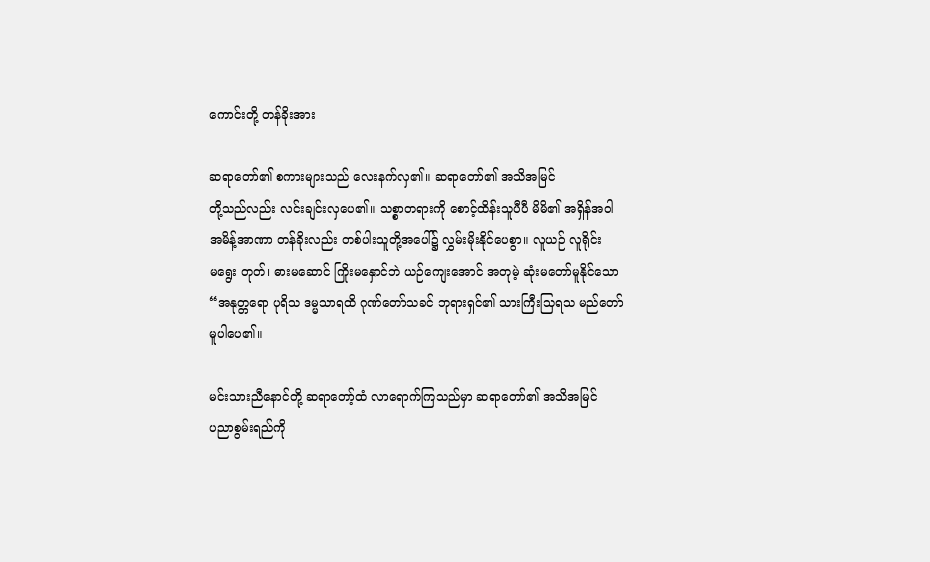ကောင်းတို့ တန်ခိုးအား

ဆရာတော်၏ စကားများသည် လေးနက်လှ၏။ ဆရာတော်၏ အသိအမြင်
တို့သည်လည်း လင်းချင်းလှပေ၏။ သစ္စာတရားကို စောင့်ထိန်းသူပီပီ မိမိ၏ အရှိန်အဝါ
အမိန့်အာဏာ တန်ခိုးလည်း တစ်ပါးသူတို့အပေါ်၌ လွှမ်းမိုးနိုင်ပေစွာ။ လူယဉ် လူရိုင်း
မရွေး တုတ်၊ ဓားမဆောင် ကြိုးမနှောင်ဘဲ ယဉ်ကျေးအောင် အတုမဲ့ ဆုံးမတော်မူနိုင်သော
“အနုတ္တရော ပုရိသ ဒမ္မသာရထိ ဂုဏ်တော်သခင် ဘုရားရှင်၏ သားကြီးသြရသ မည်တော်
မူပါပေ၏။

မင်းသားညီနောင်တို့ ဆရာတော့်ထံ လာရောက်ကြသည်မှာ ဆရာတော်၏ အသိအမြင်
ပညာစွမ်းရည်ကို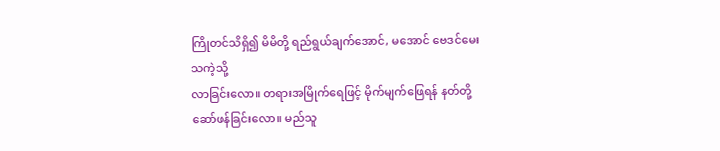ကြိုတင်သိရှိ၍ မိမိတို့ ရည်ရွယ်ချက်အောင်, မအောင် ဗေဒင်မေးသကဲ့သို့
လာခြင်းလော။ တရားအမြိုက်ရေဖြင့် မိုက်မျက်ဖြေရန် နတ်တို့ ဆော်ဖန်ခြင်းလော။ မည်သူ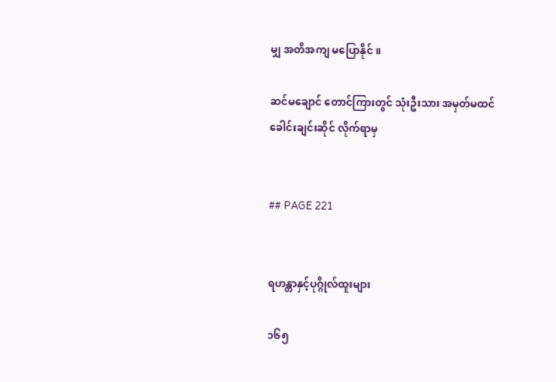မျှ အတိအကျ မပြောနိုင်။

ဆင်မချောင် တောင်ကြားတွင် သုံးဦးသား အမှတ်မထင် ခေါင်းချင်းဆိုင် လိုက်ရာမှ


## PAGE 221


ရဟန္တာနှင့်ပုဂ္ဂိုလ်ထူးများ

၁၆၅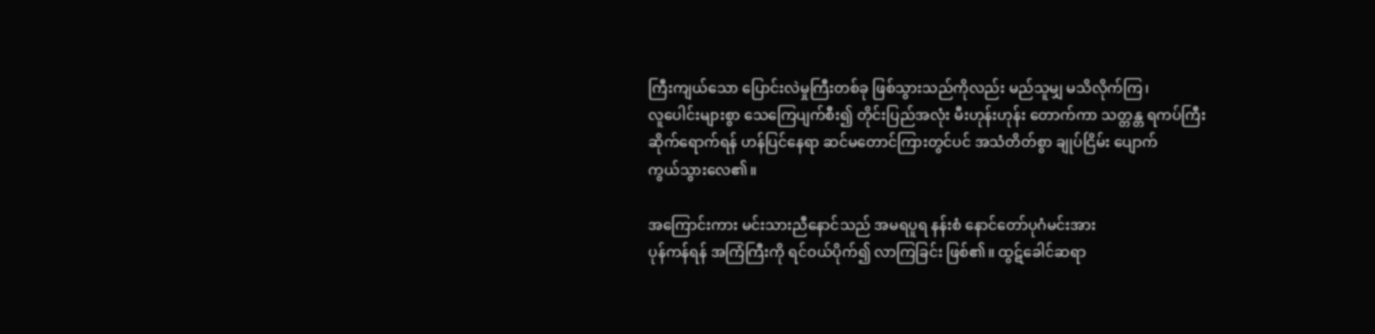ကြီးကျယ်သော ပြောင်းလဲမှုကြီးတစ်ခု ဖြစ်သွားသည်ကိုလည်း မည်သူမျှ မသိလိုက်ကြ၊
လူပေါင်းများစွာ သေကြေပျက်စီး၍ တိုင်းပြည်အလုံး မီးဟုန်းဟုန်း တောက်ကာ သတ္တန္တ ရကပ်ကြီး
ဆိုက်ရောက်ရန် ဟန်ပြင်နေရာ ဆင်မတောင်ကြားတွင်ပင် အသံတိတ်စွာ ချုပ်ငြိမ်း ပျောက်
ကွယ်သွားလေ၏။

အကြောင်းကား မင်းသားညီနောင်သည် အမရပူရ နန်းစံ နောင်တော်ပုဂံမင်းအား
ပုန်ကန်ရန် အကြံကြီးကို ရင်ဝယ်ပိုက်၍ လာကြခြင်း ဖြစ်၏။ ထွဋ်ခေါင်ဆရာ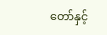တော်နှင့်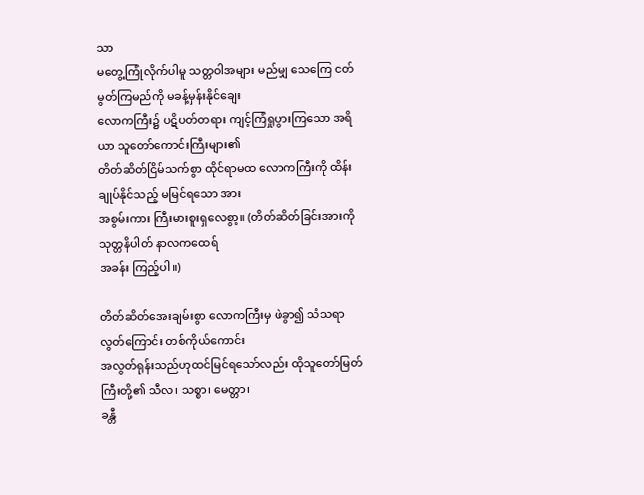သာ
မတွေ့ကြုံလိုက်ပါမူ သတ္တဝါအများ မည်မျှ သေကြေ ငတ်မွတ်ကြမည်ကို မခန့်မှန်းနိုင်ချေး
လောကကြီး၌ ပဋိပတ်တရား ကျင့်ကြံရှုပွားကြသော အရိယာ သူတော်ကောင်းကြီးများ၏
တိတ်ဆိတ်ငြိမ်သက်စွာ ထိုင်ရာမထ လောကကြီးကို ထိန်းချုပ်နိုင်သည့် မမြင်ရသော အား
အစွမ်းကား ကြီးမားစူးရှလေစွာ့။ (တိတ်ဆိတ်ခြင်းအားကို သုတ္တနိပါတ် နာလကထေရ်
အခန်း ကြည့်ပါ။)

တိတ်ဆိတ်အေးချမ်းစွာ လောကကြီးမှ ဖဲခွာ၍ သံသရာ လွတ်ကြောင်း တစ်ကိုယ်ကောင်း
အလွတ်ရုန်းသည်ဟုထင်မြင်ရသော်လည်း ထိုသူတော်မြတ်ကြီးတို့၏ သီလ၊ သစ္စာ၊ မေတ္တာ၊
ခန္တီ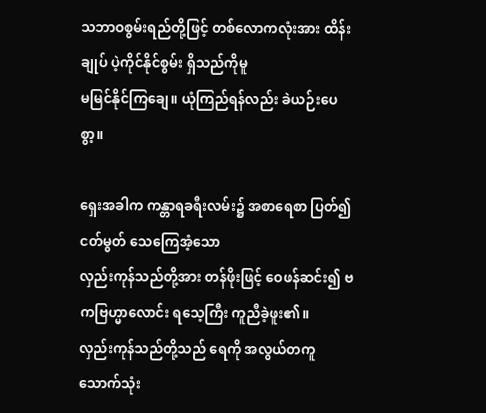သဘာဝစွမ်းရည်တို့ဖြင့် တစ်လောကလုံးအား ထိန်းချုပ် ပဲ့ကိုင်နိုင်စွမ်း ရှိသည်ကိုမူ
မမြင်နိုင်ကြချေ။ ယုံကြည်ရန်လည်း ခဲယဉ်းပေစွာ့။

ရှေးအခါက ကန္တာရခရီးလမ်း၌ အစာရေစာ ပြတ်၍ ငတ်မွတ် သေကြေအံ့သော
လှည်းကုန်သည်တို့အား တန်ဖိုးဖြင့် ဝေဖန်ဆင်း၍ ဗကဗြဟ္မာလောင်း ရသေ့ကြီး ကူညီခဲ့ဖူး၏။
လှည်းကုန်သည်တို့သည် ရေကို အလွယ်တကူ သောက်သုံး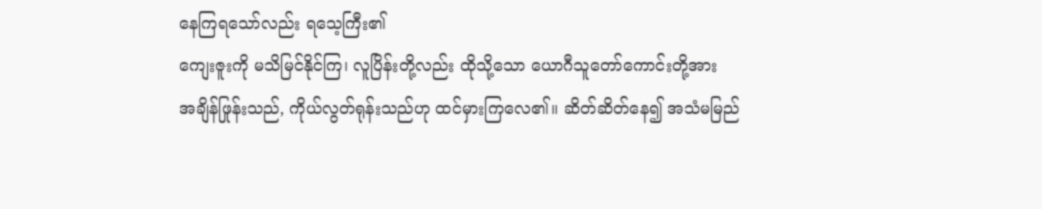နေကြရသော်လည်း ရသေ့ကြီး၏
ကျေးဇူးကို မသိမြင်နိုင်ကြ၊ လူပြိန်းတို့လည်း ထိုသို့သော ယောဂီသူတော်ကောင်းတို့အား
အချိန်ဖြုန်းသည်, ကိုယ်လွတ်ရုန်းသည်ဟု ထင်မှားကြလေ၏။ ဆိတ်ဆိတ်နေ၍ အသံမမြည်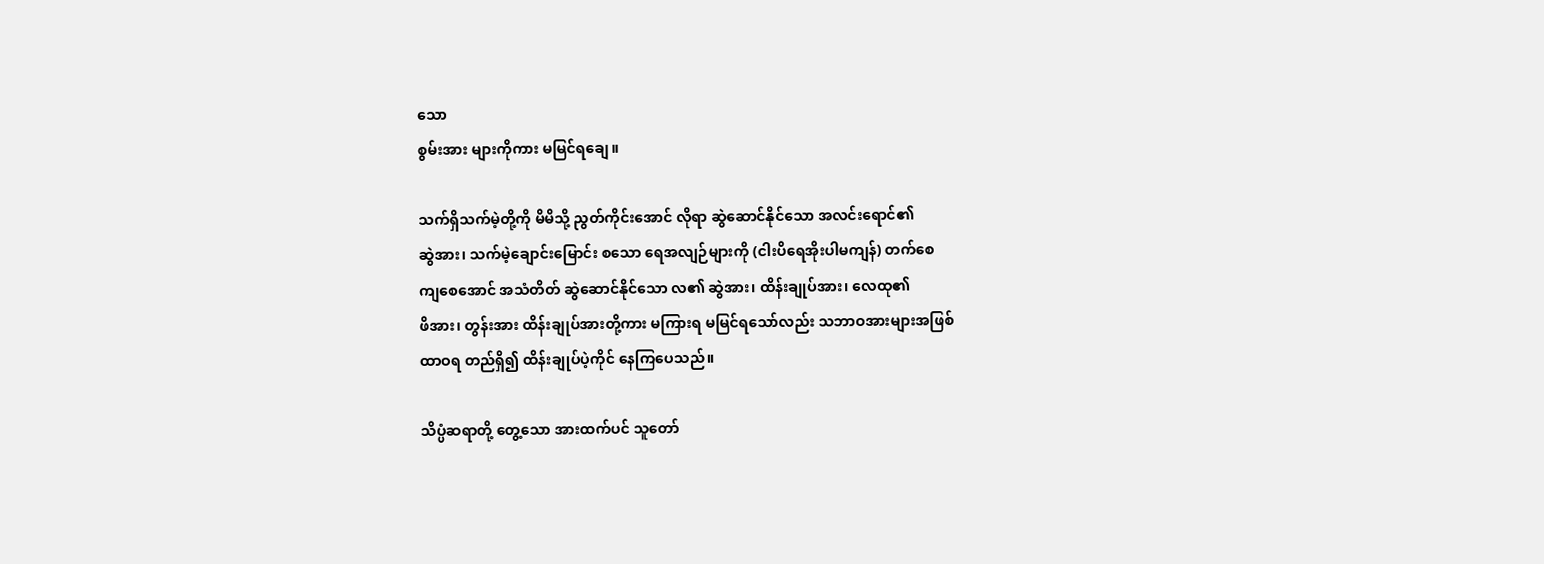သော
စွမ်းအား များကိုကား မမြင်ရချေ။

သက်ရှိသက်မဲ့တို့ကို မိမိသို့ ညွတ်ကိုင်းအောင် လိုရာ ဆွဲဆောင်နိုင်သော အလင်းရောင်၏
ဆွဲအား၊ သက်မဲ့ချောင်းမြောင်း စသော ရေအလျဉ်များကို (ငါးပိရေအိုးပါမကျန်) တက်စေ
ကျစေအောင် အသံတိတ် ဆွဲဆောင်နိုင်သော လ၏ ဆွဲအား၊ ထိန်းချုပ်အား၊ လေထု၏
ဖိအား၊ တွန်းအား ထိန်းချုပ်အားတို့ကား မကြားရ မမြင်ရသော်လည်း သဘာဝအားများအဖြစ်
ထာဝရ တည်ရှိ၍ ထိန်းချုပ်ပဲ့ကိုင် နေကြပေသည်။

သိပ္ပံဆရာတို့ တွေ့သော အားထက်ပင် သူတော်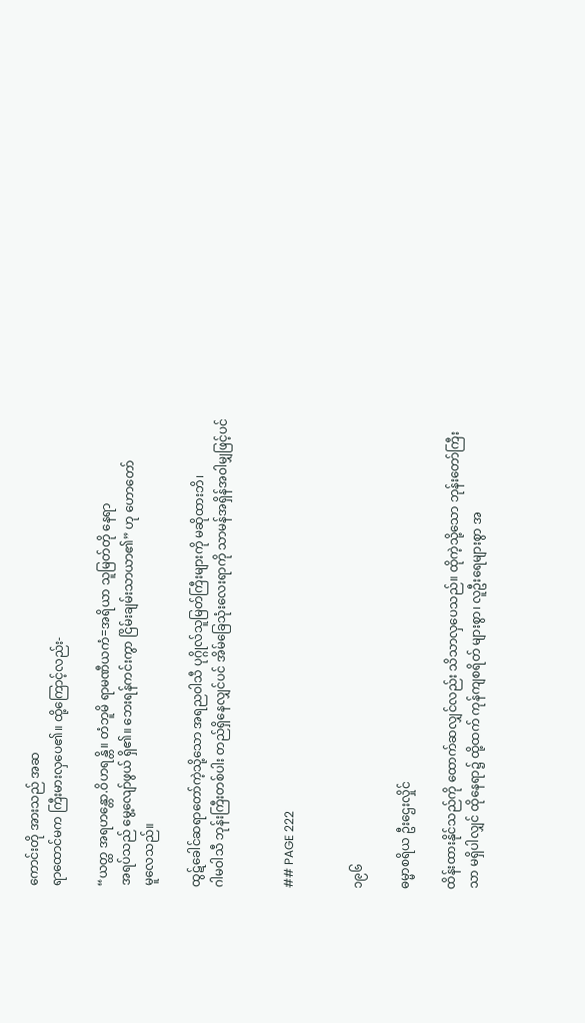ကောင်းတို အားသည် အဆ
ရာထောင်မက ကြီးမားလှပေ၏။ ထို့ကြောင့်လည်း-

“ယတ္ထ အရဟန္တော.ဝိဟရန္တိ။ တံဘူမိ ရာမဏီယကံ=အရိယာ သူမြတ်တို နေရာ
အရပ်သည် မွေ့လျော်ဖွယ် ရှိ၏။ ဘေးရန်ကင်းကွာ ငြိမ်းချမ်းသာယာ၏” ဟု ဟောတော်
မူလေသည်။

ထွဋ်ခေါင်ဆရာတော်ကဲ့သို့သော အရညဝါသီ ပုဂ္ဂိုလ်သူမြတ်ကြီးများကို မဆိုထားဘိ၊
ဂါမဝါသီ ဘုန်းကြီးတစ်ပါး တည်ရှိနေလျှင်ပင် အိမ်ခြေသုံးလေးရာကို သာမန်အရှိန်အဝါမျှဖြင့်ပင်


## PAGE 222


၁၉၆

ဓမ္မာစရိယ ဦးဌေးလှိုင်

ထိန်းထားနိုင်သည်ကို ထောက်ဆလျှင်လည်း သိသာလှပေသည်။ ထိုကဲ့သို့သော ဘုန်းတော်ကြီး
သာ မရှိပါလျှင် ထိုနေရာ၌ ထို့ထက် ကုန်ကျစရိတ် များစွာ၊ လူဦးရေများစွာ အ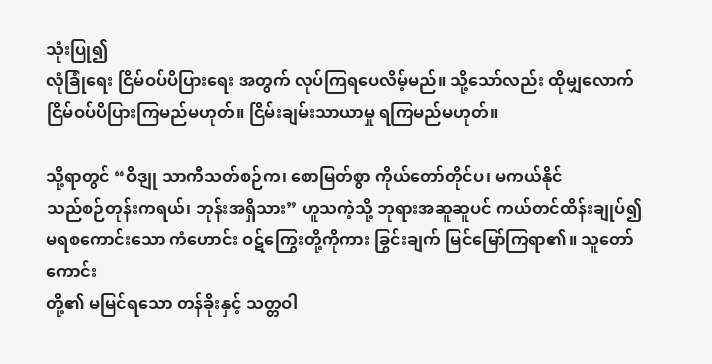သုံးပြု၍
လုံခြုံရေး ငြိမ်ဝပ်ပိပြားရေး အတွက် လုပ်ကြရပေလိမ့်မည်။ သို့သော်လည်း ထိုမျှလောက်
ငြိမ်ဝပ်ပိပြားကြမည်မဟုတ်။ ငြိမ်းချမ်းသာယာမှု ရကြမည်မဟုတ်။

သို့ရာတွင် “ဝိဒျု သာကီသတ်စဉ်က၊ စောမြတ်စွာ ကိုယ်တော်တိုင်ပ၊ မကယ်နိုင်
သည်စဉ်တုန်းကရယ်၊ ဘုန်းအရှိသား” ဟူသကဲ့သို့ ဘုရားအဆူဆူပင် ကယ်တင်ထိန်းချုပ်၍
မရစကောင်းသော ကံဟောင်း ဝဋ်ကြွေးတို့ကိုကား ခြွင်းချက် မြင်မြော်ကြရာ၏။ သူတော်ကောင်း
တို့၏ မမြင်ရသော တန်ခိုးနှင့် သတ္တဝါ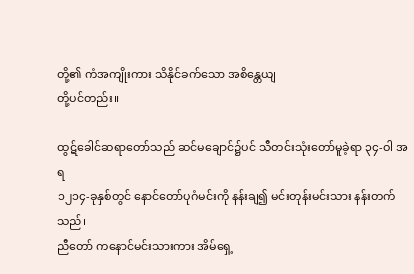တို့၏ ကံအကျိုးကား သိနိုင်ခက်သော အစိန္တေယျ
တို့ပင်တည်း။

ထွဋ်ခေါင်ဆရာတော်သည် ဆင်မချောင်၌ပင် သီတင်းသုံးတော်မူခဲ့ရာ ၃၄-ဝါ အရ
၁၂၁၄-ခုနှစ်တွင် နောင်တော်ပုဂံမင်းကို နန်းချ၍ မင်းတုန်းမင်းသား နန်းတက်သည်၊
ညီတော် ကနောင်မင်းသားကား အိမ်ရှေ့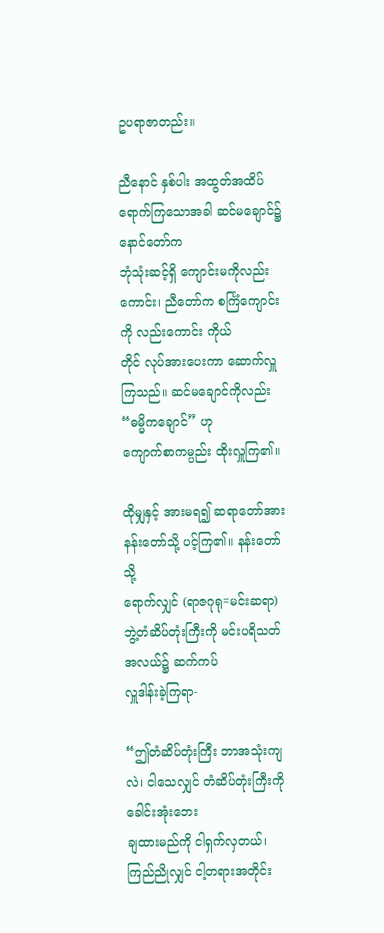ဥပရာဇာတည်း။

ညီနောင် နှစ်ပါး အထွတ်အထိပ် ရောက်ကြသောအခါ ဆင်မချောင်၌ နောင်တော်က
ဘုံသုံးဆင့်ရှိ ကျောင်းမကိုလည်းကောင်း၊ ညီတော်က စင်္ကြံကျောင်းကို လည်းကောင်း ကိုယ်
တိုင် လုပ်အားပေးကာ ဆောက်လှူကြသည်။ ဆင်မချောင်ကိုလည်း “ဓမ္မိကချောင်” ဟု
ကျောက်စာကမ္ပည်း ထိုးလှူကြ၏။

ထိုမျှနှင့် အားမရ၍ ဆရာတော်အား နန်းတော်သို့ ပင့်ကြ၏။ နန်းတော်သို့
ရောက်လျှင် (ရာဇဂုရု=မင်းဆရာ) ဘွဲ့တံဆိပ်တုံးကြီးကို မင်းပရိသတ် အလယ်၌ ဆက်ကပ်
လှူဒါန်းခဲ့ကြရာ-

“ဤတံဆိပ်တုံးကြီး ဘာအသုံးကျလဲ၊ ငါသေလျှင် တံဆိပ်တုံးကြီးကို ခေါင်းအုံးဘေး
ချထားမည်ကို ငါရှက်လှတယ်၊ ကြည်ညိုလျှင် ငါ့တရားအတိုင်း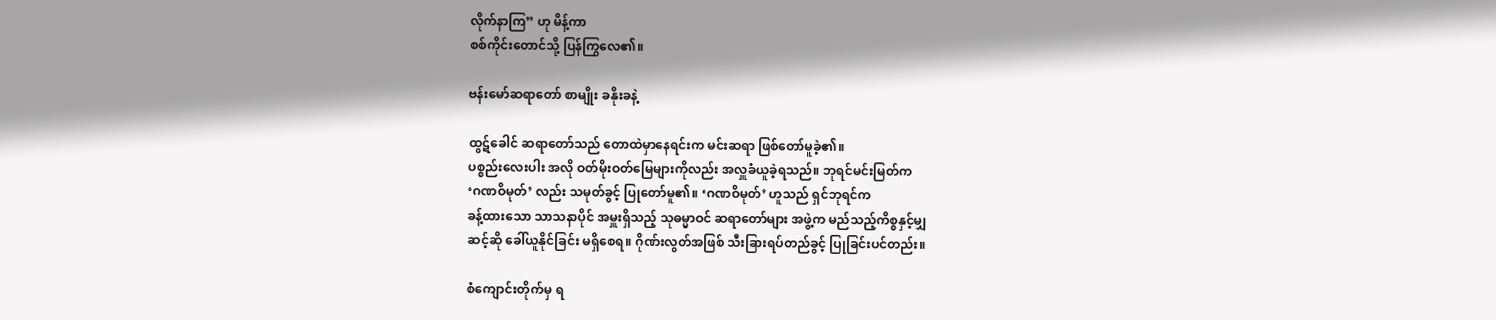လိုက်နာကြ” ဟု မိန့်ကာ
စစ်ကိုင်းတောင်သို့ ပြန်ကြွလေ၏။

ဗန်းမော်ဆရာတော် စာမျိုး ခနိုးခနဲ့

ထွဋ်ခေါင် ဆရာတော်သည် တောထဲမှာနေရင်းက မင်းဆရာ ဖြစ်တော်မူခဲ့၏။
ပစ္စည်းလေးပါး အလို ဝတ်မိုးဝတ်မြေများကိုလည်း အလှူခံယူခဲ့ရသည်။ ဘုရင်မင်းမြတ်က
‘ဂဏဝိမုတ်’ လည်း သမုတ်ခွင့် ပြုတော်မူ၏။ ‘ဂဏဝိမုတ်’ ဟူသည် ရှင်ဘုရင်က
ခန့်ထားသော သာသနာပိုင် အမှူးရှိသည့် သုဓမ္မာဝင် ဆရာတော်များ အဖွဲ့က မည်သည့်ကိစ္စနှင့်မျှ
ဆင့်ဆို ခေါ်ယူနိုင်ခြင်း မရှိစေရ။ ဂိုဏ်းလွတ်အဖြစ် သီးခြားရပ်တည်ခွင့် ပြုခြင်းပင်တည်း။

စံကျောင်းတိုက်မှ ရ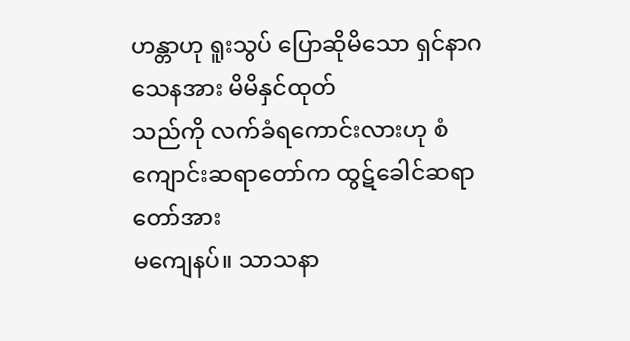ဟန္တာဟု ရူးသွပ် ပြောဆိုမိသော ရှင်နာဂသေနအား မိမိနှင်ထုတ်
သည်ကို လက်ခံရကောင်းလားဟု စံကျောင်းဆရာတော်က ထွဋ်ခေါင်ဆရာတော်အား
မကျေနပ်။ သာသနာ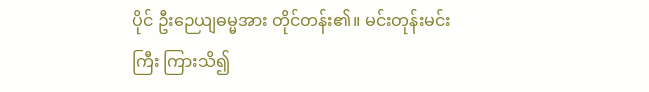ပိုင် ဦးဉေယျဓမ္မအား တိုင်တန်း၏။ မင်းတုန်းမင်းကြီး ကြားသိ၍